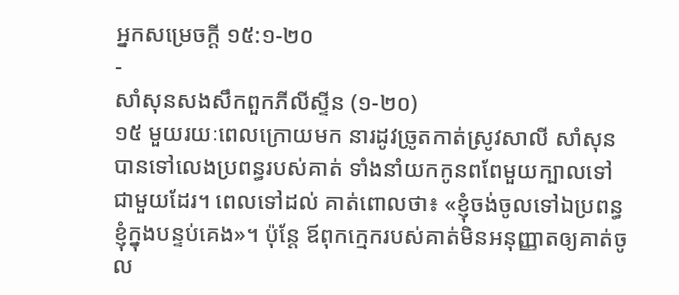អ្នកសម្រេចក្ដី ១៥:១-២០
-
សាំសុនសងសឹកពួកភីលីស្ទីន (១-២០)
១៥ មួយរយៈពេលក្រោយមក នារដូវច្រូតកាត់ស្រូវសាលី សាំសុនបានទៅលេងប្រពន្ធរបស់គាត់ ទាំងនាំយកកូនពពែមួយក្បាលទៅជាមួយដែរ។ ពេលទៅដល់ គាត់ពោលថា៖ «ខ្ញុំចង់ចូលទៅឯប្រពន្ធខ្ញុំក្នុងបន្ទប់គេង»។ ប៉ុន្តែ ឪពុកក្មេករបស់គាត់មិនអនុញ្ញាតឲ្យគាត់ចូល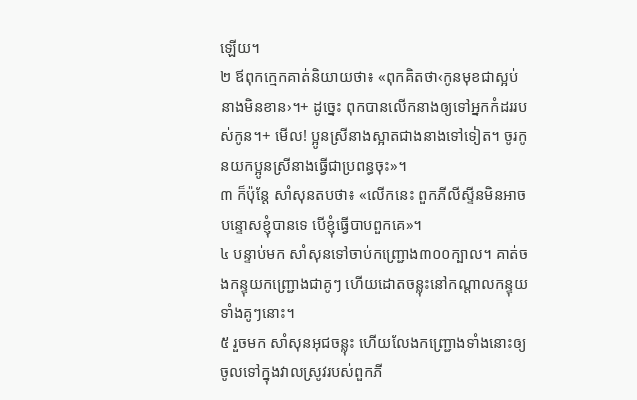ឡើយ។
២ ឪពុកក្មេកគាត់និយាយថា៖ «ពុកគិតថា‹កូនមុខជាស្អប់នាងមិនខាន›។+ ដូច្នេះ ពុកបានលើកនាងឲ្យទៅអ្នកកំដររបស់កូន។+ មើល! ប្អូនស្រីនាងស្អាតជាងនាងទៅទៀត។ ចូរកូនយកប្អូនស្រីនាងធ្វើជាប្រពន្ធចុះ»។
៣ ក៏ប៉ុន្តែ សាំសុនតបថា៖ «លើកនេះ ពួកភីលីស្ទីនមិនអាចបន្ទោសខ្ញុំបានទេ បើខ្ញុំធ្វើបាបពួកគេ»។
៤ បន្ទាប់មក សាំសុនទៅចាប់កញ្ជ្រោង៣០០ក្បាល។ គាត់ចងកន្ទុយកញ្ជ្រោងជាគូៗ ហើយដោតចន្លុះនៅកណ្ដាលកន្ទុយទាំងគូៗនោះ។
៥ រួចមក សាំសុនអុជចន្លុះ ហើយលែងកញ្ជ្រោងទាំងនោះឲ្យចូលទៅក្នុងវាលស្រូវរបស់ពួកភី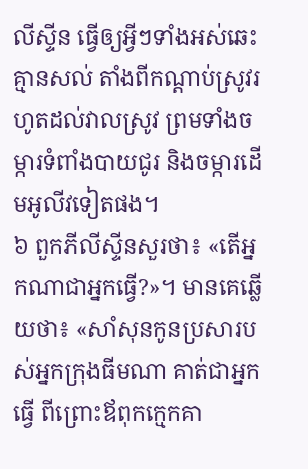លីស្ទីន ធ្វើឲ្យអ្វីៗទាំងអស់ឆេះគ្មានសល់ តាំងពីកណ្ដាប់ស្រូវរហូតដល់វាលស្រូវ ព្រមទាំងចម្ការទំពាំងបាយជូរ និងចម្ការដើមអូលីវទៀតផង។
៦ ពួកភីលីស្ទីនសួរថា៖ «តើអ្នកណាជាអ្នកធ្វើ?»។ មានគេឆ្លើយថា៖ «សាំសុនកូនប្រសារបស់អ្នកក្រុងធីមណា គាត់ជាអ្នកធ្វើ ពីព្រោះឪពុកក្មេកគា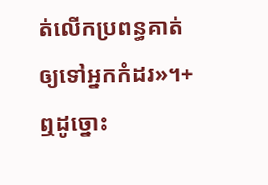ត់លើកប្រពន្ធគាត់ឲ្យទៅអ្នកកំដរ»។+ ឮដូច្នោះ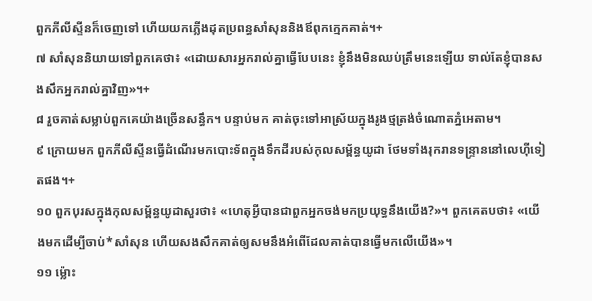ពួកភីលីស្ទីនក៏ចេញទៅ ហើយយកភ្លើងដុតប្រពន្ធសាំសុននិងឪពុកក្មេកគាត់។+
៧ សាំសុននិយាយទៅពួកគេថា៖ «ដោយសារអ្នករាល់គ្នាធ្វើបែបនេះ ខ្ញុំនឹងមិនឈប់ត្រឹមនេះឡើយ ទាល់តែខ្ញុំបានសងសឹកអ្នករាល់គ្នាវិញ»។+
៨ រួចគាត់សម្លាប់ពួកគេយ៉ាងច្រើនសន្ធឹក។ បន្ទាប់មក គាត់ចុះទៅអាស្រ័យក្នុងរូងថ្មត្រង់ចំណោតភ្នំអេតាម។
៩ ក្រោយមក ពួកភីលីស្ទីនធ្វើដំណើរមកបោះទ័ពក្នុងទឹកដីរបស់កុលសម្ព័ន្ធយូដា ថែមទាំងរុករានទន្ទ្រាននៅលេហ៊ីទៀតផង។+
១០ ពួកបុរសក្នុងកុលសម្ព័ន្ធយូដាសួរថា៖ «ហេតុអ្វីបានជាពួកអ្នកចង់មកប្រយុទ្ធនឹងយើង?»។ ពួកគេតបថា៖ «យើងមកដើម្បីចាប់*សាំសុន ហើយសងសឹកគាត់ឲ្យសមនឹងអំពើដែលគាត់បានធ្វើមកលើយើង»។
១១ ម្ល៉ោះ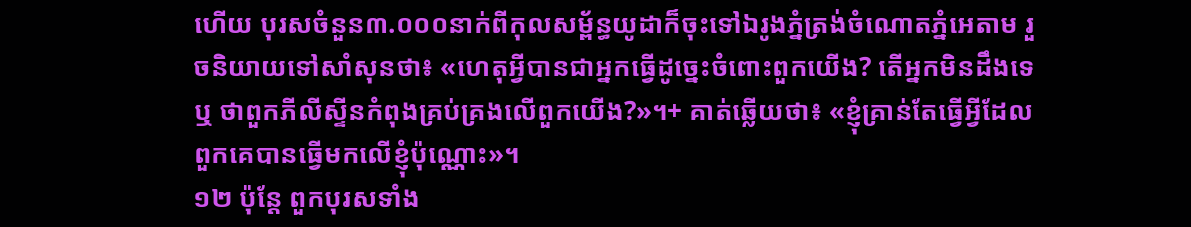ហើយ បុរសចំនួន៣.០០០នាក់ពីកុលសម្ព័ន្ធយូដាក៏ចុះទៅឯរូងភ្នំត្រង់ចំណោតភ្នំអេតាម រួចនិយាយទៅសាំសុនថា៖ «ហេតុអ្វីបានជាអ្នកធ្វើដូច្នេះចំពោះពួកយើង? តើអ្នកមិនដឹងទេឬ ថាពួកភីលីស្ទីនកំពុងគ្រប់គ្រងលើពួកយើង?»។+ គាត់ឆ្លើយថា៖ «ខ្ញុំគ្រាន់តែធ្វើអ្វីដែលពួកគេបានធ្វើមកលើខ្ញុំប៉ុណ្ណោះ»។
១២ ប៉ុន្តែ ពួកបុរសទាំង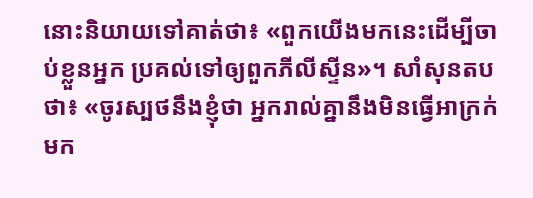នោះនិយាយទៅគាត់ថា៖ «ពួកយើងមកនេះដើម្បីចាប់ខ្លួនអ្នក ប្រគល់ទៅឲ្យពួកភីលីស្ទីន»។ សាំសុនតបថា៖ «ចូរស្បថនឹងខ្ញុំថា អ្នករាល់គ្នានឹងមិនធ្វើអាក្រក់មក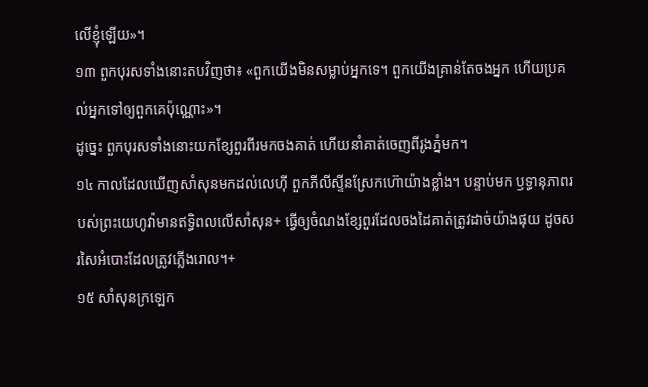លើខ្ញុំឡើយ»។
១៣ ពួកបុរសទាំងនោះតបវិញថា៖ «ពួកយើងមិនសម្លាប់អ្នកទេ។ ពួកយើងគ្រាន់តែចងអ្នក ហើយប្រគល់អ្នកទៅឲ្យពួកគេប៉ុណ្ណោះ»។
ដូច្នេះ ពួកបុរសទាំងនោះយកខ្សែពួរពីរមកចងគាត់ ហើយនាំគាត់ចេញពីរូងភ្នំមក។
១៤ កាលដែលឃើញសាំសុនមកដល់លេហ៊ី ពួកភីលីស្ទីនស្រែកហ៊ោយ៉ាងខ្លាំង។ បន្ទាប់មក ឫទ្ធានុភាពរបស់ព្រះយេហូវ៉ាមានឥទ្ធិពលលើសាំសុន+ ធ្វើឲ្យចំណងខ្សែពួរដែលចងដៃគាត់ត្រូវដាច់យ៉ាងផុយ ដូចសរសៃអំបោះដែលត្រូវភ្លើងរោល។+
១៥ សាំសុនក្រឡេក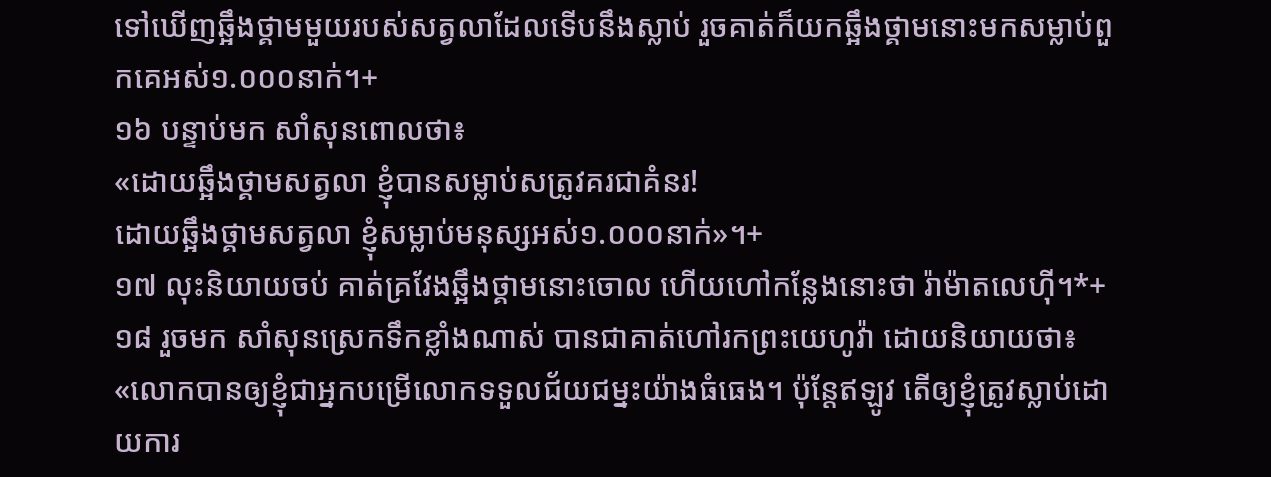ទៅឃើញឆ្អឹងថ្គាមមួយរបស់សត្វលាដែលទើបនឹងស្លាប់ រួចគាត់ក៏យកឆ្អឹងថ្គាមនោះមកសម្លាប់ពួកគេអស់១.០០០នាក់។+
១៦ បន្ទាប់មក សាំសុនពោលថា៖
«ដោយឆ្អឹងថ្គាមសត្វលា ខ្ញុំបានសម្លាប់សត្រូវគរជាគំនរ!
ដោយឆ្អឹងថ្គាមសត្វលា ខ្ញុំសម្លាប់មនុស្សអស់១.០០០នាក់»។+
១៧ លុះនិយាយចប់ គាត់គ្រវែងឆ្អឹងថ្គាមនោះចោល ហើយហៅកន្លែងនោះថា រ៉ាម៉ាតលេហ៊ី។*+
១៨ រួចមក សាំសុនស្រេកទឹកខ្លាំងណាស់ បានជាគាត់ហៅរកព្រះយេហូវ៉ា ដោយនិយាយថា៖ «លោកបានឲ្យខ្ញុំជាអ្នកបម្រើលោកទទួលជ័យជម្នះយ៉ាងធំធេង។ ប៉ុន្តែឥឡូវ តើឲ្យខ្ញុំត្រូវស្លាប់ដោយការ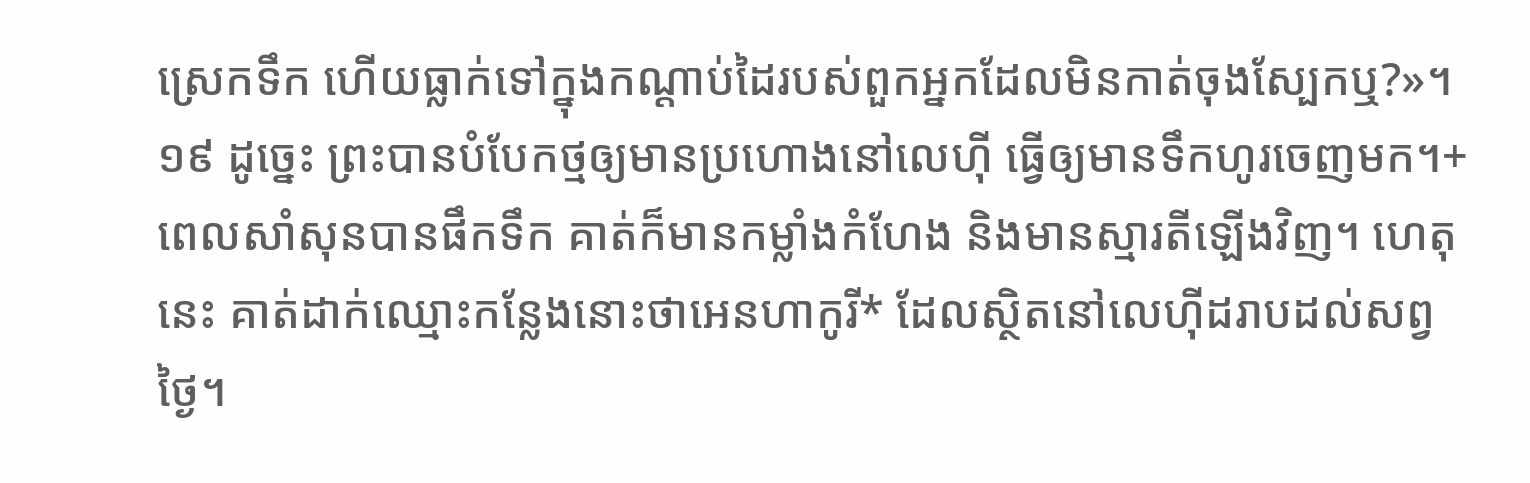ស្រេកទឹក ហើយធ្លាក់ទៅក្នុងកណ្ដាប់ដៃរបស់ពួកអ្នកដែលមិនកាត់ចុងស្បែកឬ?»។
១៩ ដូច្នេះ ព្រះបានបំបែកថ្មឲ្យមានប្រហោងនៅលេហ៊ី ធ្វើឲ្យមានទឹកហូរចេញមក។+ ពេលសាំសុនបានផឹកទឹក គាត់ក៏មានកម្លាំងកំហែង និងមានស្មារតីឡើងវិញ។ ហេតុនេះ គាត់ដាក់ឈ្មោះកន្លែងនោះថាអេនហាកូរី* ដែលស្ថិតនៅលេហ៊ីដរាបដល់សព្វថ្ងៃ។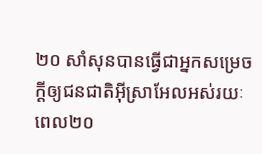២០ សាំសុនបានធ្វើជាអ្នកសម្រេចក្ដីឲ្យជនជាតិអ៊ីស្រាអែលអស់រយៈពេល២០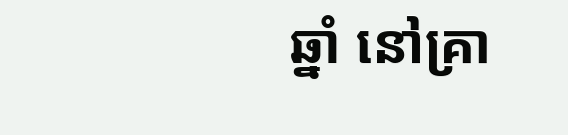ឆ្នាំ នៅគ្រា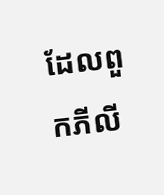ដែលពួកភីលី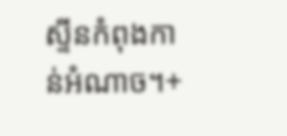ស្ទីនកំពុងកាន់អំណាច។+